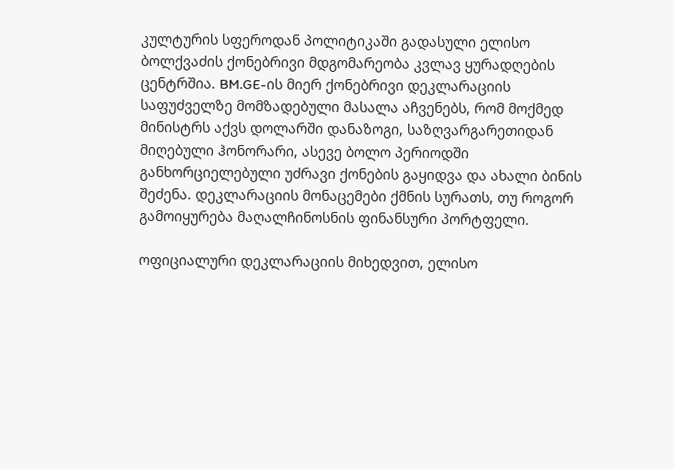კულტურის სფეროდან პოლიტიკაში გადასული ელისო ბოლქვაძის ქონებრივი მდგომარეობა კვლავ ყურადღების ცენტრშია. BM.GE-ის მიერ ქონებრივი დეკლარაციის საფუძველზე მომზადებული მასალა აჩვენებს, რომ მოქმედ მინისტრს აქვს დოლარში დანაზოგი, საზღვარგარეთიდან მიღებული ჰონორარი, ასევე ბოლო პერიოდში განხორციელებული უძრავი ქონების გაყიდვა და ახალი ბინის შეძენა. დეკლარაციის მონაცემები ქმნის სურათს, თუ როგორ გამოიყურება მაღალჩინოსნის ფინანსური პორტფელი.

ოფიციალური დეკლარაციის მიხედვით, ელისო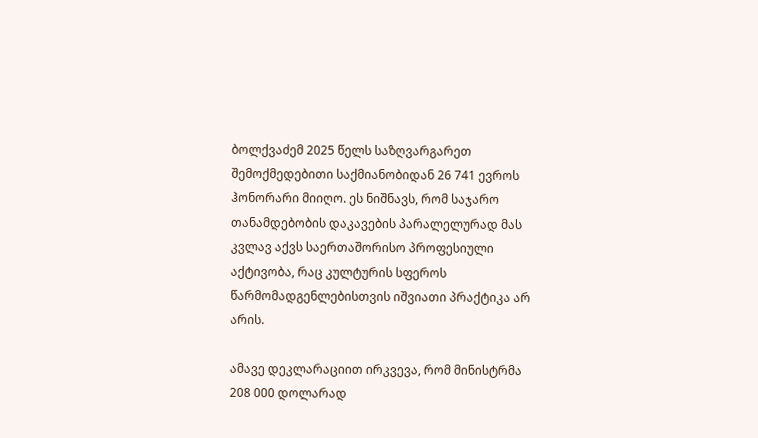ბოლქვაძემ 2025 წელს საზღვარგარეთ შემოქმედებითი საქმიანობიდან 26 741 ევროს ჰონორარი მიიღო. ეს ნიშნავს, რომ საჯარო თანამდებობის დაკავების პარალელურად მას კვლავ აქვს საერთაშორისო პროფესიული აქტივობა, რაც კულტურის სფეროს წარმომადგენლებისთვის იშვიათი პრაქტიკა არ არის.

ამავე დეკლარაციით ირკვევა, რომ მინისტრმა 208 000 დოლარად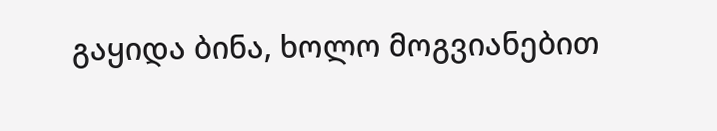გაყიდა ბინა, ხოლო მოგვიანებით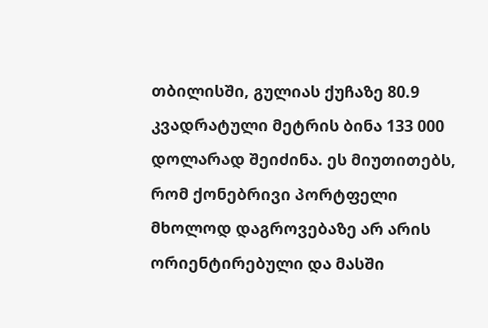თბილისში, გულიას ქუჩაზე 80.9 კვადრატული მეტრის ბინა 133 000 დოლარად შეიძინა. ეს მიუთითებს, რომ ქონებრივი პორტფელი მხოლოდ დაგროვებაზე არ არის ორიენტირებული და მასში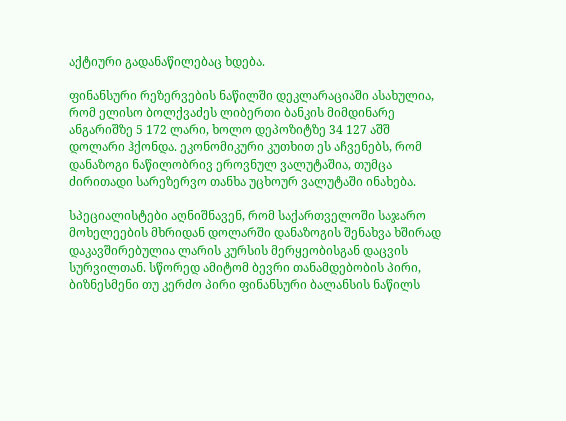აქტიური გადანაწილებაც ხდება.

ფინანსური რეზერვების ნაწილში დეკლარაციაში ასახულია, რომ ელისო ბოლქვაძეს ლიბერთი ბანკის მიმდინარე ანგარიშზე 5 172 ლარი, ხოლო დეპოზიტზე 34 127 აშშ დოლარი ჰქონდა. ეკონომიკური კუთხით ეს აჩვენებს, რომ დანაზოგი ნაწილობრივ ეროვნულ ვალუტაშია, თუმცა ძირითადი სარეზერვო თანხა უცხოურ ვალუტაში ინახება.

სპეციალისტები აღნიშნავენ, რომ საქართველოში საჯარო მოხელეების მხრიდან დოლარში დანაზოგის შენახვა ხშირად დაკავშირებულია ლარის კურსის მერყეობისგან დაცვის სურვილთან. სწორედ ამიტომ ბევრი თანამდებობის პირი, ბიზნესმენი თუ კერძო პირი ფინანსური ბალანსის ნაწილს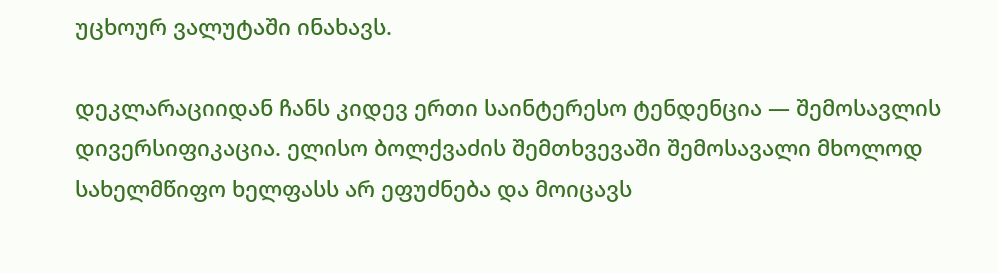უცხოურ ვალუტაში ინახავს.

დეკლარაციიდან ჩანს კიდევ ერთი საინტერესო ტენდენცია — შემოსავლის დივერსიფიკაცია. ელისო ბოლქვაძის შემთხვევაში შემოსავალი მხოლოდ სახელმწიფო ხელფასს არ ეფუძნება და მოიცავს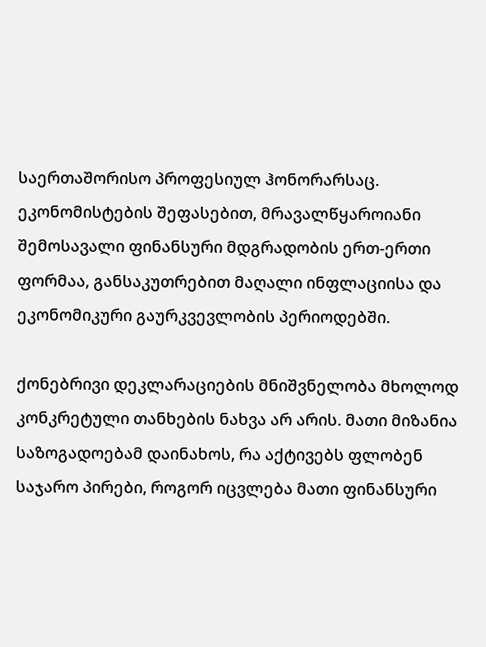საერთაშორისო პროფესიულ ჰონორარსაც. ეკონომისტების შეფასებით, მრავალწყაროიანი შემოსავალი ფინანსური მდგრადობის ერთ-ერთი ფორმაა, განსაკუთრებით მაღალი ინფლაციისა და ეკონომიკური გაურკვევლობის პერიოდებში.

ქონებრივი დეკლარაციების მნიშვნელობა მხოლოდ კონკრეტული თანხების ნახვა არ არის. მათი მიზანია საზოგადოებამ დაინახოს, რა აქტივებს ფლობენ საჯარო პირები, როგორ იცვლება მათი ფინანსური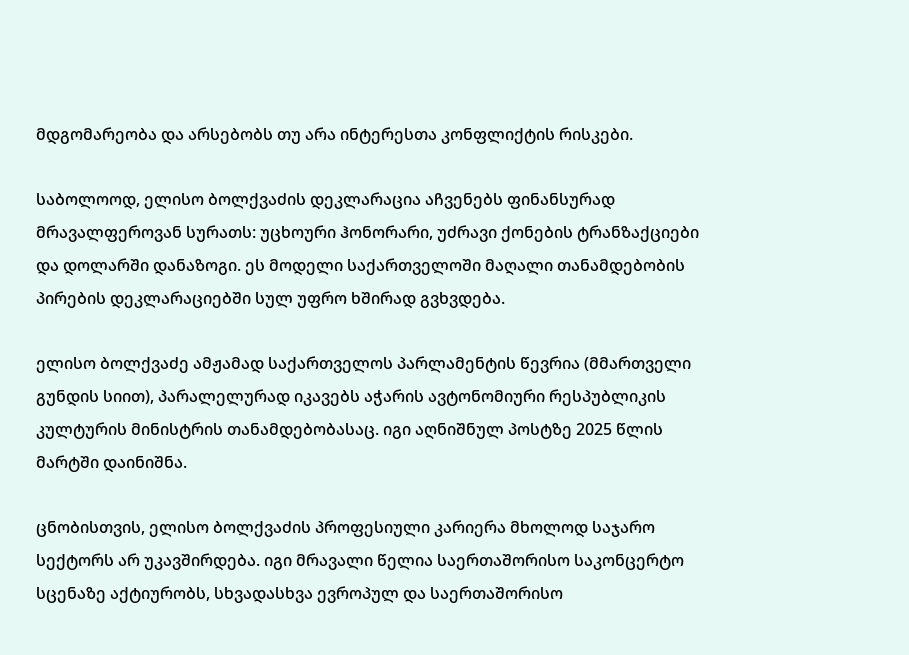მდგომარეობა და არსებობს თუ არა ინტერესთა კონფლიქტის რისკები.

საბოლოოდ, ელისო ბოლქვაძის დეკლარაცია აჩვენებს ფინანსურად მრავალფეროვან სურათს: უცხოური ჰონორარი, უძრავი ქონების ტრანზაქციები და დოლარში დანაზოგი. ეს მოდელი საქართველოში მაღალი თანამდებობის პირების დეკლარაციებში სულ უფრო ხშირად გვხვდება.

ელისო ბოლქვაძე ამჟამად საქართველოს პარლამენტის წევრია (მმართველი გუნდის სიით), პარალელურად იკავებს აჭარის ავტონომიური რესპუბლიკის კულტურის მინისტრის თანამდებობასაც. იგი აღნიშნულ პოსტზე 2025 წლის მარტში დაინიშნა.

ცნობისთვის, ელისო ბოლქვაძის პროფესიული კარიერა მხოლოდ საჯარო სექტორს არ უკავშირდება. იგი მრავალი წელია საერთაშორისო საკონცერტო სცენაზე აქტიურობს, სხვადასხვა ევროპულ და საერთაშორისო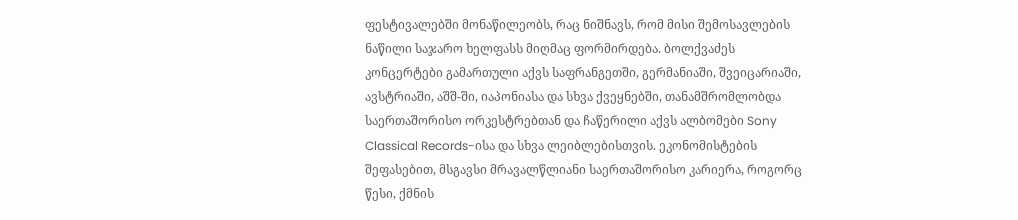ფესტივალებში მონაწილეობს, რაც ნიშნავს, რომ მისი შემოსავლების ნაწილი საჯარო ხელფასს მიღმაც ფორმირდება. ბოლქვაძეს კონცერტები გამართული აქვს საფრანგეთში, გერმანიაში, შვეიცარიაში, ავსტრიაში, აშშ-ში, იაპონიასა და სხვა ქვეყნებში, თანამშრომლობდა საერთაშორისო ორკესტრებთან და ჩაწერილი აქვს ალბომები Sony Classical Records-ისა და სხვა ლეიბლებისთვის. ეკონომისტების შეფასებით, მსგავსი მრავალწლიანი საერთაშორისო კარიერა, როგორც წესი, ქმნის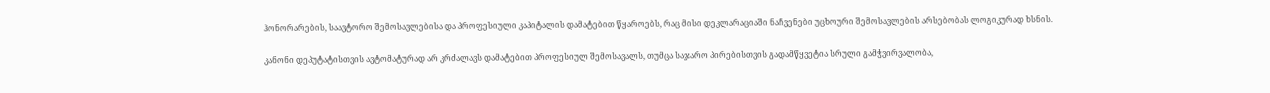ჰონორარების, საავტორო შემოსავლებისა და პროფესიული კაპიტალის დამატებით წყაროებს, რაც მისი დეკლარაციაში ნაჩვენები უცხოური შემოსავლების არსებობას ლოგიკურად ხსნის.

კანონი დეპუტატისთვის ავტომატურად არ კრძალავს დამატებით პროფესიულ შემოსავალს, თუმცა საჯარო პირებისთვის გადამწყვეტია სრული გამჭვირვალობა,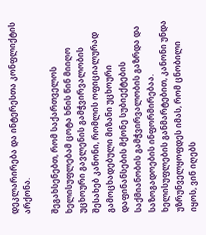დეკლარირება და ინტერესთა კონფლიქტის არქონა.

შეგახსენებთ, რომ საქართველოს ხელისუფლებამ ცოტა ხნის წინ მიიღო უცხოური გავლენის გამჭვირვალობის შესახებ კანონი, რომლის ოფიციალურად გამოცხადებული მიზანი უცხოური დაფინანსების მქონე სუბიექტების საქმიანობის გამჭვირვალობის გაზრდა და საზოგადოების ინფორმირებაა. ხელისუფლების განმარტებით, კანონი უნდა უზრუნველყოფდეს იმას, რომ ცნობილი იყოს, ვინ იღებს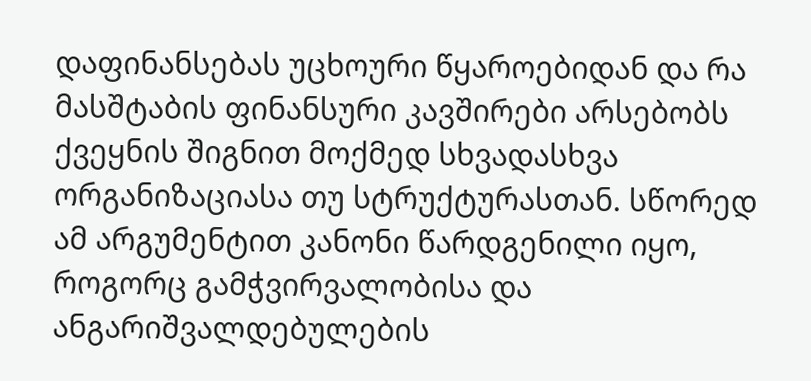დაფინანსებას უცხოური წყაროებიდან და რა მასშტაბის ფინანსური კავშირები არსებობს ქვეყნის შიგნით მოქმედ სხვადასხვა ორგანიზაციასა თუ სტრუქტურასთან. სწორედ ამ არგუმენტით კანონი წარდგენილი იყო, როგორც გამჭვირვალობისა და ანგარიშვალდებულების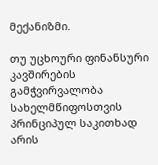მექანიზმი.

თუ უცხოური ფინანსური კავშირების გამჭვირვალობა სახელმწიფოსთვის პრინციპულ საკითხად არის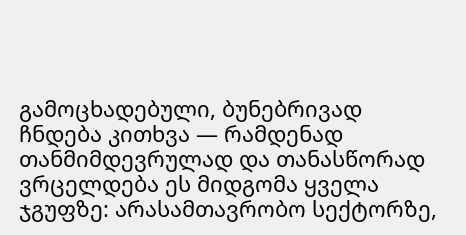გამოცხადებული, ბუნებრივად ჩნდება კითხვა — რამდენად თანმიმდევრულად და თანასწორად ვრცელდება ეს მიდგომა ყველა ჯგუფზე: არასამთავრობო სექტორზე,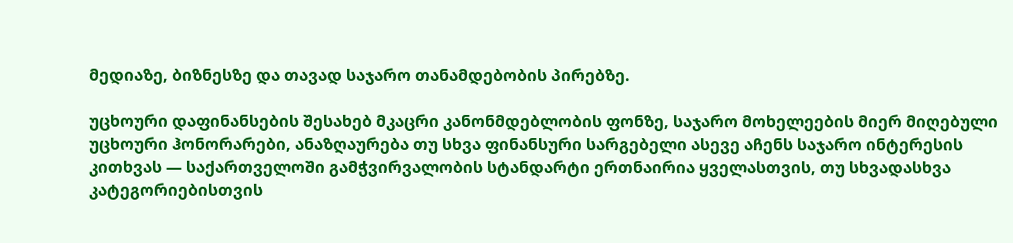მედიაზე, ბიზნესზე და თავად საჯარო თანამდებობის პირებზე.

უცხოური დაფინანსების შესახებ მკაცრი კანონმდებლობის ფონზე, საჯარო მოხელეების მიერ მიღებული უცხოური ჰონორარები, ანაზღაურება თუ სხვა ფინანსური სარგებელი ასევე აჩენს საჯარო ინტერესის კითხვას — საქართველოში გამჭვირვალობის სტანდარტი ერთნაირია ყველასთვის, თუ სხვადასხვა კატეგორიებისთვის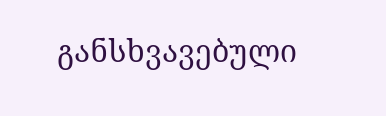განსხვავებული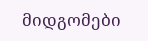მიდგომები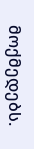მოქმედებს.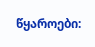წყაროები: